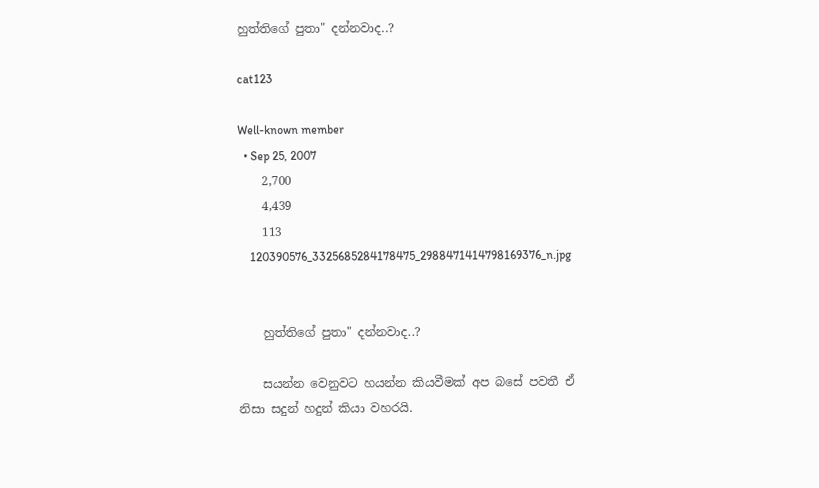හුත්තිගේ පුතා" දන්නවාද..?

cat123

Well-known member
  • Sep 25, 2007
    2,700
    4,439
    113
    120390576_3325685284178475_2988471414798169376_n.jpg


    හුත්තිගේ පුතා" දන්නවාද..?

    සයන්න වෙනුවට හයන්න කියවීමක් අප බසේ පවතී ඒ නිසා සදුන් හදුන් කියා වහරයි.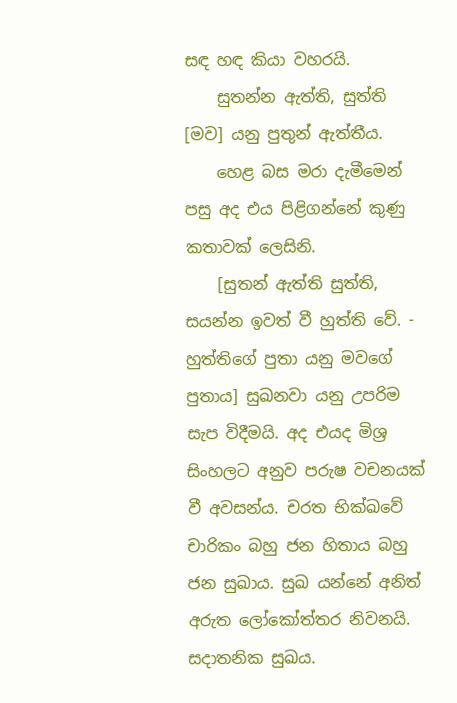සඳ හඳ කියා වහරයි.
    සුතන්න ඇත්ති, සුත්ති [මව] යනු පුතුන් ඇත්තීය.
    හෙළ බස මරා දැමීමෙන් පසු අද එය පිළිගන්නේ කුණු කතාවක් ලෙසිනි.
    [සුතන් ඇත්ති සුත්ති, සයන්න ඉවත් වී හුත්ති වේ. - හුත්තිගේ පුතා යනු මවගේ පුතාය] සුඛනවා යනු උපරිම සැප විදීමයි. අද එයද මිශ්‍ර සිංහලට අනුව පරුෂ වචනයක් වී අවසන්ය. චරත භික්ඛවේ චාරිකං බහු ජන හිතාය බහු ජන සුඛාය. සුඛ යන්නේ අනිත් අරුත ලෝකෝත්තර නිවනයි. සදාතනික සුඛය.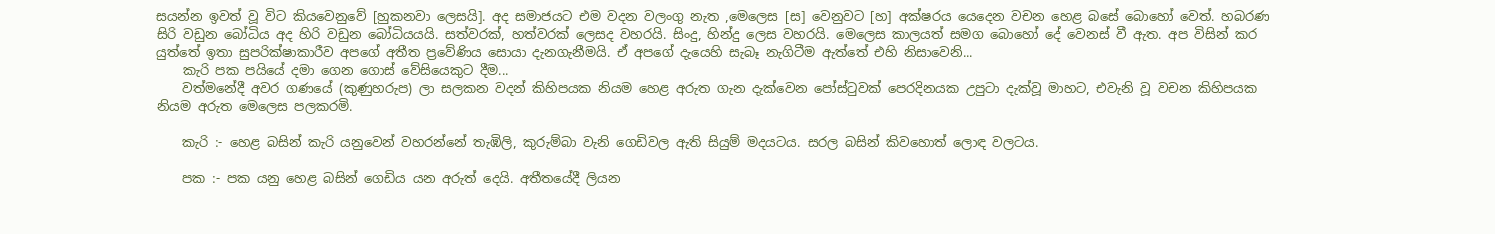සයන්න ඉවත් වූ විට කියවෙනුවේ [හුකනවා ලෙසයි]. අද සමාජයට එම වදන වලංගු නැත ,මෙලෙස [ස] වෙනුවට [හ] අක්ෂරය යෙදෙන වචන හෙළ බසේ බොහෝ වෙත්. හබරණ සිරි වඩුන බෝධිය අද හිරි වඩුන බෝධියයයි. සත්වරක්, හත්වරක් ලෙසද වහරයි. සිංදු, හින්දු ලෙස වහරයි. මෙලෙස කාලයත් සමග බොහෝ දේ වෙනස් වී ඇත. අප විසින් කර යුත්තේ ඉතා සුපරික්ෂාකාරීව අපගේ අතීත ප්‍රවේණිය සොයා දැනගැනීමයි‍. ඒ අපගේ දැයෙහි සැබෑ නැගිටීම ඇත්තේ එහි නිසාවෙනි...
    කැරි පක පයියේ දමා ගෙන ගොස් වේසියෙකුට දීම...
    වත්මනේදී අවර ගණයේ (කුණුහරුප) ලා සලකන වදන් කිහිපයක නියම හෙළ අරුත ගැන දැක්වෙන පෝස්ටුවක් පෙරදිනයක උපු‍ටා දැක්වූ මාහට, එවැනි වූ වචන කිහිපයක නියම අරුත මෙලෙස පලකරමි.

    කැරි :- හෙළ බසින් කැරි යනුවෙන් වහරන්නේ තැඹිලි, කුරුම්බා වැනි ගෙඩිවල ඇති සියුම් මදයටය. සරල බසින් කිවහොත් ලොඳ වලට‍ය.

    පක :- පක යනු හෙළ බසින් ගෙඩිය යන අරුත් දෙයි. අතීතයේදී ලියන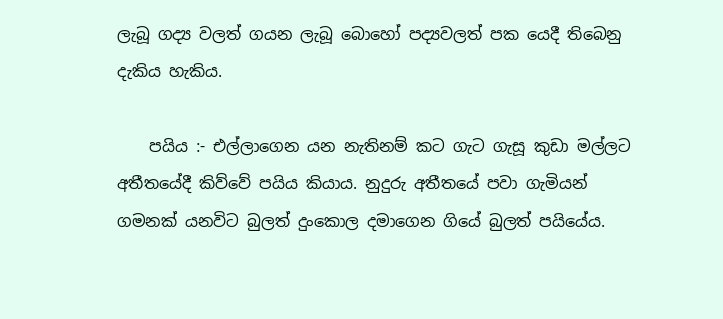ලැබූ ගද්‍ය වලත් ගයන ලැබූ බොහෝ පද්‍යවලත් පක යෙදී තිබෙනු දැකිය හැකිය.

    පයිය :- එල්ලාගෙන යන නැතිනම් ක‍ට ගැට ගැසූ කුඩා මල්ලට අතීතයේදී කිව්වේ පයිය කියාය. නුදුරු අතීතයේ පවා ගැමියන් ගමනක් යනවිට බුලත් දුංකොල දමාගෙන ගියේ බුලත් පයියේය.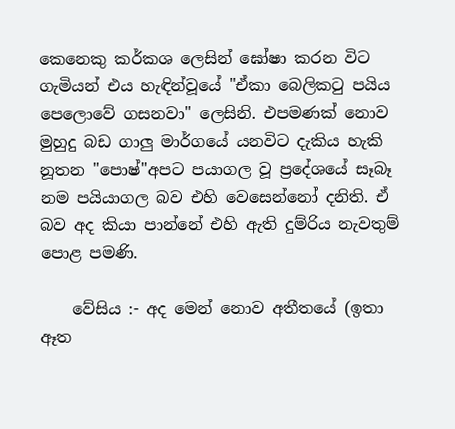කෙනෙකු කර්කශ ලෙසින් ඝෝෂා කරන විට ගැමියන් එය හැඳින්වූයේ "ඒකා බෙලිකටු පයිය පෙලොවේ ගසනවා" ලෙසිනි. එපමණක් නොව මුහුදු බඩ ගාලු මාර්ගයේ යනවිට දැකිය හැකි නූතන "පොෂ්"අපට පයාගල වූ ප්‍රදේශයේ සෑබෑ නම පයියාගල බව එහි වෙසෙන්නෝ දනිති. ඒ බව අද කියා පාන්නේ එහි ඇති දුම්රිය නැවතුම් පොළ පමණි.

    වේසිය :- අද මෙන් නොව අතීතයේ (ඉතා ඈත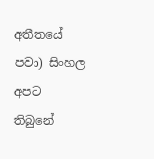අතීතයේ පවා) සිංහල අපට තිබුනේ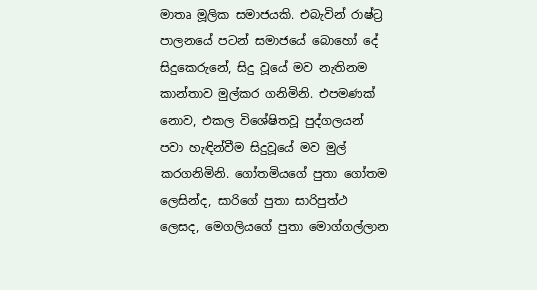මාතෘ මූලික සමාජයකි. එබැවින් ‍රාෂ්ට්‍ර පාලනයේ පටන් සමාජයේ බොහෝ දේ සිදුකෙරුනේ, සිදු වූයේ මව නැතිනම කාන්තාව මුල්කර ගනිමිනි. එපමණක් නොව, එකල විශේෂිතවූ පුද්ගලයන් පවා හැඳින්වීම සිදුවූයේ මව මුල් කරගනිමිනි. ගෝතමියගේ පුතා ගෝතම ලෙසින්ද, සාරිගේ පුතා සාරිපුත්ථ ලෙසද, මෙගලියගේ පුතා මොග්ගල්ලාන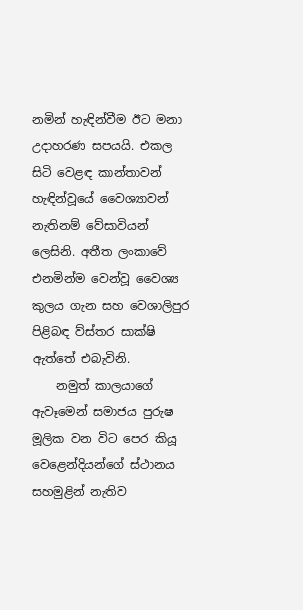නමින් හැඳින්වීම ඊට මනා උදාහරණ සපයයි. එකල සිටි වෙළඳ කාන්තාවන් හැඳින්වූයේ වෛශ්‍යාවන් නැතිනම් වේසාවියන් ලෙසිනි. අතීත ලංකාවේ එනමින්ම වෙන්වූ වෛශ්‍ය කුලය ගැන සහ වෙශාලිපුර පිළිබඳ ව්ස්තර සාක්ෂි ඇත්තේ එබැවිනි.
    නමුත් කාලයාගේ ඇවෑමෙන් සමාජය පුරුෂ මූලික වන විට පෙර කියූ වෙ‍ළෙන්දියන්ගේ ස්ථානය සහමුළින් නැතිව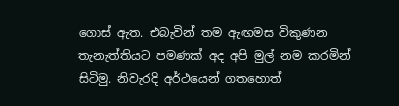ගොස් ඇත. එබැවින් තම ඇඟමස විකුණන තැනැත්තියට පමණක් අද අපි මුල් නම කරමින් සිටිමු. නිවැරදි අර්ථයෙන් ගතහොත්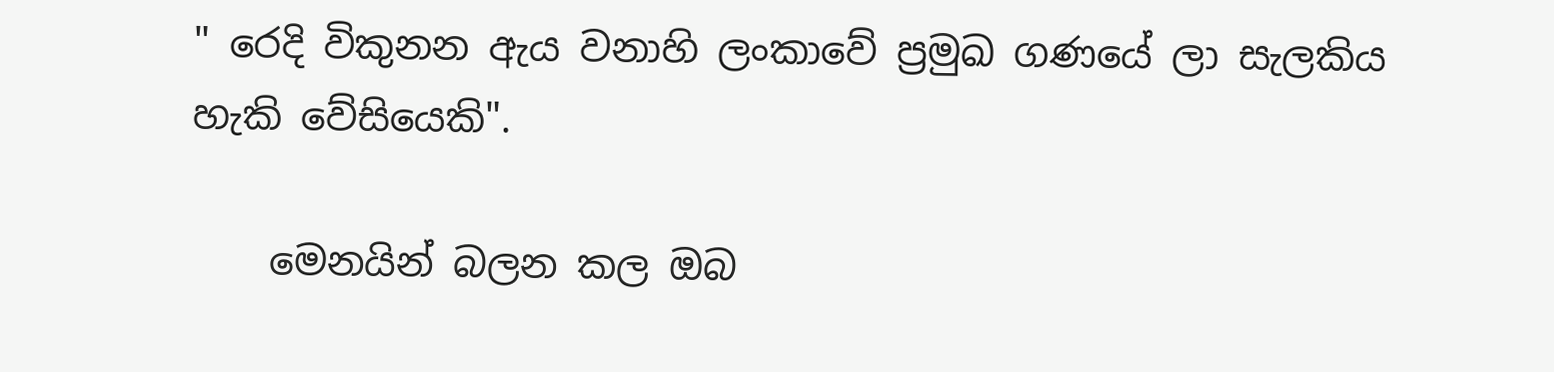" රෙදි විකුනන ඇය වනාහි ලංකාවේ ප්‍රමුඛ ගණයේ ලා සැලකිය හැකි වේසියෙකි".

    මෙනයින් බලන කල ඔබ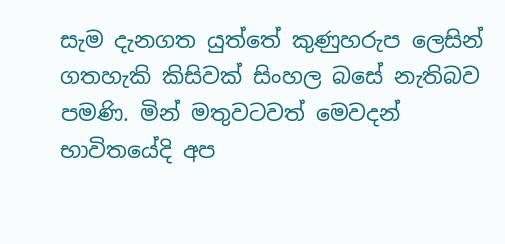සැම දැනගත යුත්තේ කුණුහරුප ලෙසින් ගතහැකි කිසිවක් සිංහල බසේ නැතිබව පමණි. මින් මතුවටවත් මෙවදන් භාවිතයේදි අප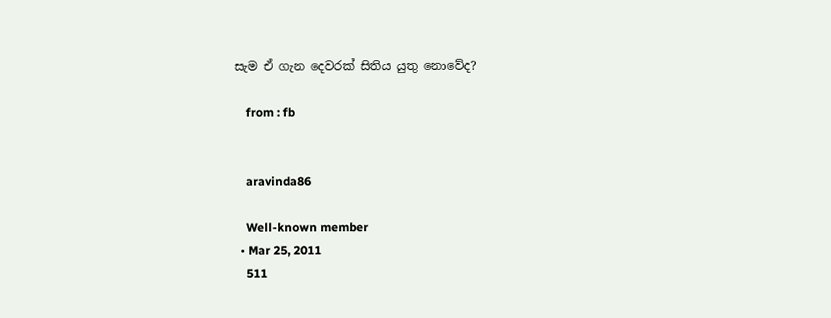සැම ඒ ගැන දෙවරක් සිතිය යුතු නොවේද?

    from : fb


    aravinda86

    Well-known member
  • Mar 25, 2011
    511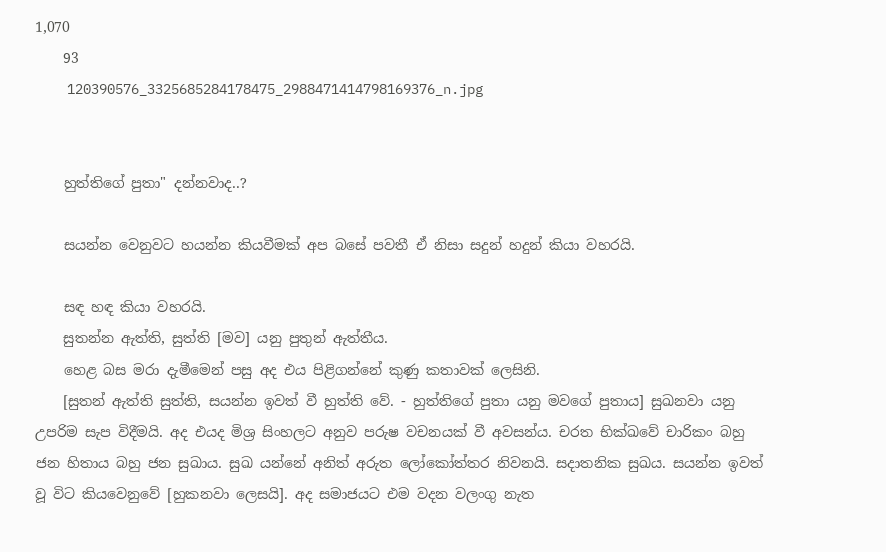1,070
    93
    120390576_3325685284178475_2988471414798169376_n.jpg


    හුත්තිගේ පුතා" දන්නවාද..?

    සයන්න වෙනුවට හයන්න කියවීමක් අප බසේ පවතී ඒ නිසා සදුන් හදුන් කියා වහරයි.

    සඳ හඳ කියා වහරයි.
    සුතන්න ඇත්ති, සුත්ති [මව] යනු පුතුන් ඇත්තීය.
    හෙළ බස මරා දැමීමෙන් පසු අද එය පිළිගන්නේ කුණු කතාවක් ලෙසිනි.
    [සුතන් ඇත්ති සුත්ති, සයන්න ඉවත් වී හුත්ති වේ. - හුත්තිගේ පුතා යනු මවගේ පුතාය] සුඛනවා යනු උපරිම සැප විදීමයි. අද එයද මිශ්‍ර සිංහලට අනුව පරුෂ වචනයක් වී අවසන්ය. චරත භික්ඛවේ චාරිකං බහු ජන හිතාය බහු ජන සුඛාය. සුඛ යන්නේ අනිත් අරුත ලෝකෝත්තර නිවනයි. සදාතනික සුඛය. සයන්න ඉවත් වූ විට කියවෙනුවේ [හුකනවා ලෙසයි]. අද සමාජයට එම වදන වලංගු නැත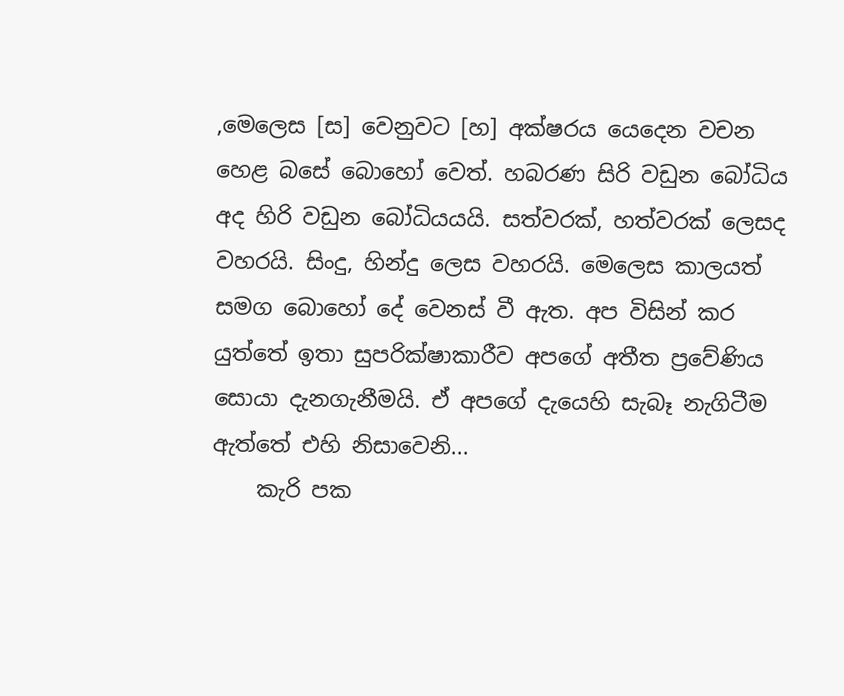,මෙලෙස [ස] වෙනුවට [හ] අක්ෂරය යෙදෙන වචන හෙළ බසේ බොහෝ වෙත්. හබරණ සිරි වඩුන බෝධිය අද හිරි වඩුන බෝධියයයි. සත්වරක්, හත්වරක් ලෙසද වහරයි. සිංදු, හින්දු ලෙස වහරයි. මෙලෙස කාලයත් සමග බොහෝ දේ වෙනස් වී ඇත. අප විසින් කර යුත්තේ ඉතා සුපරික්ෂාකාරීව අපගේ අතීත ප්‍රවේණිය සොයා දැනගැනීමයි‍. ඒ අපගේ දැයෙහි සැබෑ නැගිටීම ඇත්තේ එහි නිසාවෙනි...
    කැරි පක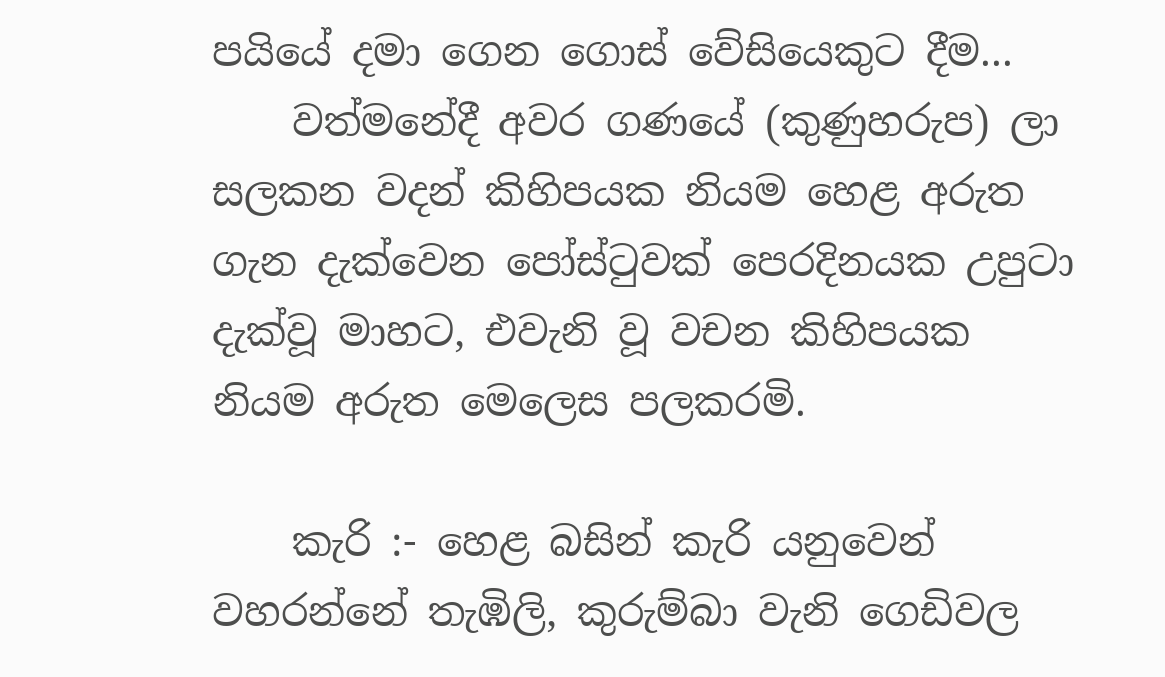පයියේ දමා ගෙන ගොස් වේසියෙකුට දීම...
    වත්මනේදී අවර ගණයේ (කුණුහරුප) ලා සලකන වදන් කිහිපයක නියම හෙළ අරුත ගැන දැක්වෙන පෝස්ටුවක් පෙරදිනයක උපු‍ටා දැක්වූ මාහට, එවැනි වූ වචන කිහිපයක නියම අරුත මෙලෙස පලකරමි.

    කැරි :- හෙළ බසින් කැරි යනුවෙන් වහරන්නේ තැඹිලි, කුරුම්බා වැනි ගෙඩිවල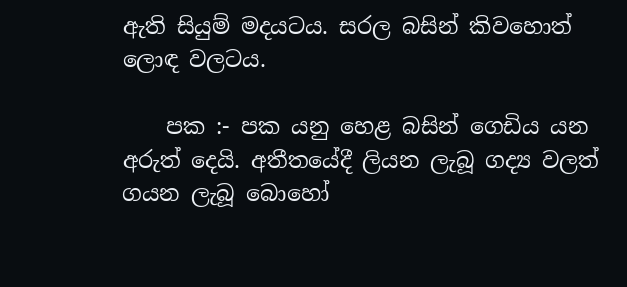ඇති සියුම් මදයටය. සරල බසින් කිවහොත් ලොඳ වලට‍ය.

    පක :- පක යනු හෙළ බසින් ගෙඩිය යන අරුත් දෙයි. අතීතයේදී ලියන ලැබූ ගද්‍ය වලත් ගයන ලැබූ බොහෝ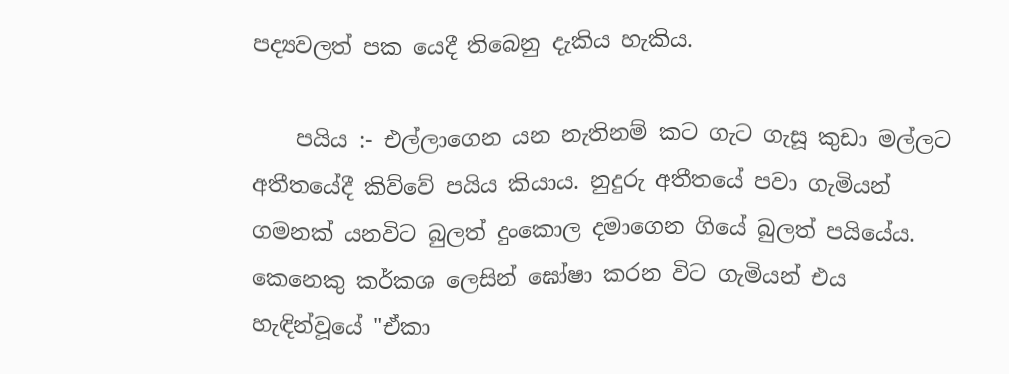පද්‍යවලත් පක යෙදී තිබෙනු දැකිය හැකිය.

    පයිය :- එල්ලාගෙන යන නැතිනම් ක‍ට ගැට ගැසූ කුඩා මල්ලට අතීතයේදී කිව්වේ පයිය කියාය. නුදුරු අතීතයේ පවා ගැමියන් ගමනක් යනවිට බුලත් දුංකොල දමාගෙන ගියේ බුලත් පයියේය. කෙනෙකු කර්කශ ලෙසින් ඝෝෂා කරන විට ගැමියන් එය හැඳින්වූයේ "ඒකා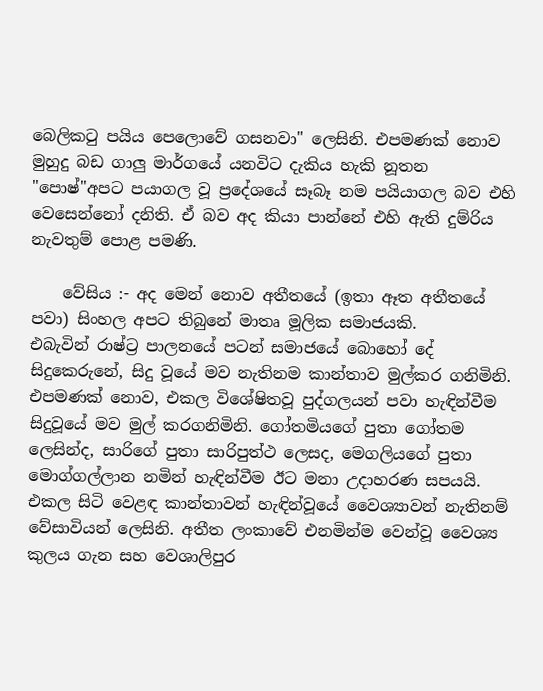බෙලිකටු පයිය පෙලොවේ ගසනවා" ලෙසිනි. එපමණක් නොව මුහුදු බඩ ගාලු මාර්ගයේ යනවිට දැකිය හැකි නූතන "පොෂ්"අපට පයාගල වූ ප්‍රදේශයේ සෑබෑ නම පයියාගල බව එහි වෙසෙන්නෝ දනිති. ඒ බව අද කියා පාන්නේ එහි ඇති දුම්රිය නැවතුම් පොළ පමණි.

    වේසිය :- අද මෙන් නොව අතීතයේ (ඉතා ඈත අතීතයේ පවා) සිංහල අපට තිබුනේ මාතෘ මූලික සමාජයකි. එබැවින් ‍රාෂ්ට්‍ර පාලනයේ පටන් සමාජයේ බොහෝ දේ සිදුකෙරුනේ, සිදු වූයේ මව නැතිනම කාන්තාව මුල්කර ගනිමිනි. එපමණක් නොව, එකල විශේෂිතවූ පුද්ගලයන් පවා හැඳින්වීම සිදුවූයේ මව මුල් කරගනිමිනි. ගෝතමියගේ පුතා ගෝතම ලෙසින්ද, සාරිගේ පුතා සාරිපුත්ථ ලෙසද, මෙගලියගේ පුතා මොග්ගල්ලාන නමින් හැඳින්වීම ඊට මනා උදාහරණ සපයයි. එකල සිටි වෙළඳ කාන්තාවන් හැඳින්වූයේ වෛශ්‍යාවන් නැතිනම් වේසාවියන් ලෙසිනි. අතීත ලංකාවේ එනමින්ම වෙන්වූ වෛශ්‍ය කුලය ගැන සහ වෙශාලිපුර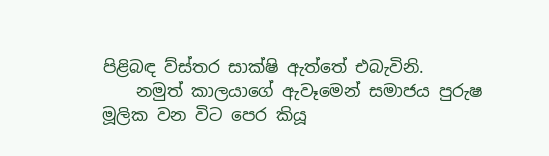පිළිබඳ ව්ස්තර සාක්ෂි ඇත්තේ එබැවිනි.
    නමුත් කාලයාගේ ඇවෑමෙන් සමාජය පුරුෂ මූලික වන විට පෙර කියූ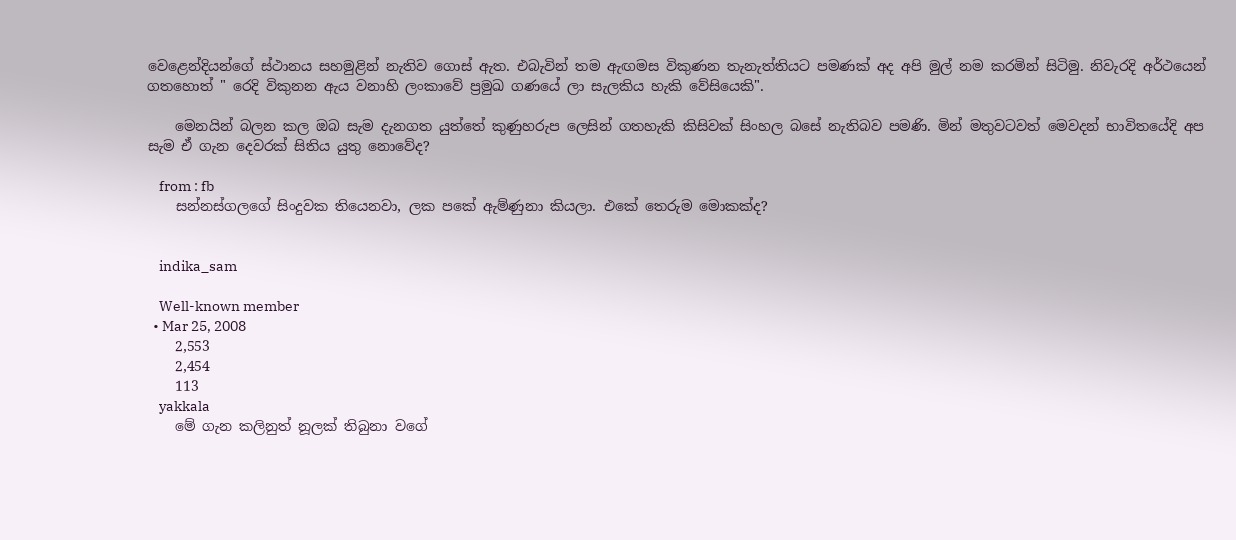වෙ‍ළෙන්දියන්ගේ ස්ථානය සහමුළින් නැතිව ගොස් ඇත. එබැවින් තම ඇඟමස විකුණන තැනැත්තියට පමණක් අද අපි මුල් නම කරමින් සිටිමු. නිවැරදි අර්ථයෙන් ගතහොත් " රෙදි විකුනන ඇය වනාහි ලංකාවේ ප්‍රමුඛ ගණයේ ලා සැලකිය හැකි වේසියෙකි".

    මෙනයින් බලන කල ඔබ සැම දැනගත යුත්තේ කුණුහරුප ලෙසින් ගතහැකි කිසිවක් සිංහල බසේ නැතිබව පමණි. මින් මතුවටවත් මෙවදන් භාවිතයේදි අප සැම ඒ ගැන දෙවරක් සිතිය යුතු නොවේද?

    from : fb
    සන්නස්ගලගේ සිංදුවක තියෙනවා, ලක පකේ ඇම්ණුනා කියලා. එකේ තෙරුම මොකක්ද?


    indika_sam

    Well-known member
  • Mar 25, 2008
    2,553
    2,454
    113
    yakkala
    මේ ගැන කලිනුත් නූලක් තිබුනා වගේ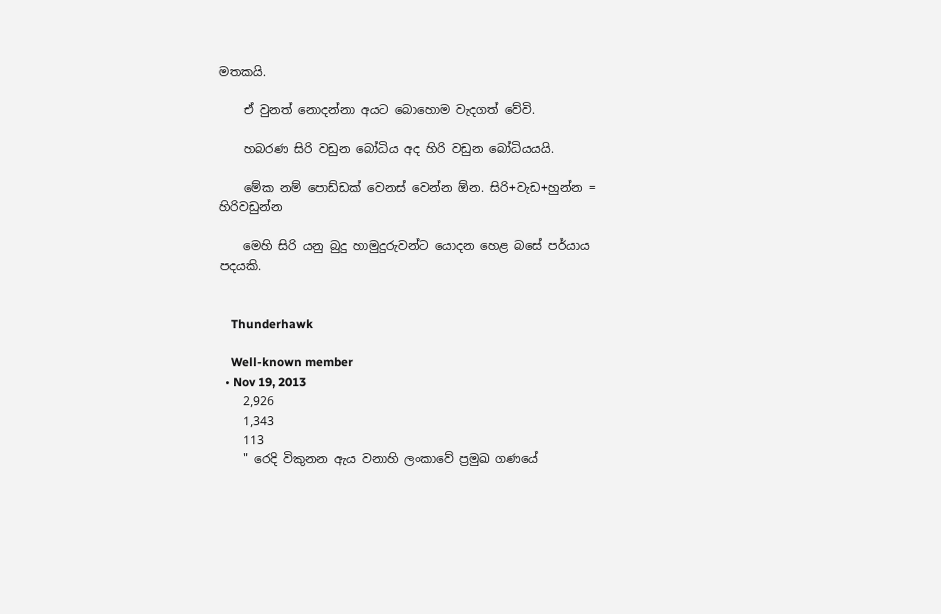මතකයි.

    ඒ වුනත් නොදන්නා අයට බොහොම වැදගත් වේවි.

    හබරණ සිරි වඩුන බෝධිය අද හිරි වඩුන බෝධියයයි.

    මේක නම් පොඩ්ඩක් වෙනස් වෙන්න ඕන. සිරි+වැඩ+හුන්න = හිරිවඩුන්න

    මෙහි සිරි යනු බුදු හාමුදුරුවන්ට යොදන හෙළ බසේ පර්යාය පදයකි.


    Thunderhawk

    Well-known member
  • Nov 19, 2013
    2,926
    1,343
    113
    " රෙදි විකුනන ඇය වනාහි ලංකාවේ ප්‍රමුඛ ගණයේ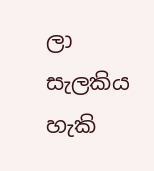ලා සැලකිය හැකි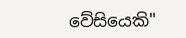වේසියෙකි"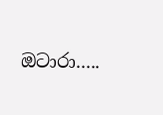ඔටාරා.....